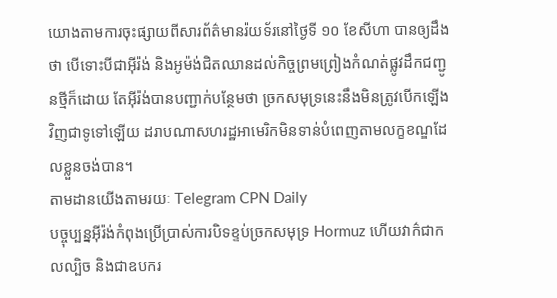យោងតាមការចុះផ្សាយពីសារព័ត៌មានរ៉យទ័រនៅថ្ងៃទី ១០ ខែសីហា បានឲ្យដឹងថា បើទោះបីជាអ៊ីរ៉ង់ និងអូម៉ង់ជិតឈានដល់កិច្ចព្រមព្រៀងកំណត់ផ្លូវដឹកជញ្ជូនថ្មីក៏ដោយ តែអ៊ីរ៉ង់បានបញ្ជាក់បន្ថែមថា ច្រកសមុទ្រនេះនឹងមិនត្រូវបើកឡើងវិញជាទូទៅឡើយ ដរាបណាសហរដ្ឋអាមេរិកមិនទាន់បំពេញតាមលក្ខខណ្ឌដែលខ្លួនចង់បាន។
តាមដានយើងតាមរយៈ Telegram CPN Daily
បច្ចុប្បន្នអ៊ីរ៉ង់កំពុងប្រើប្រាស់ការបិទខ្ទប់ច្រកសមុទ្រ Hormuz ហើយវាក៌ជាកលល្បិច និងជាឧបករ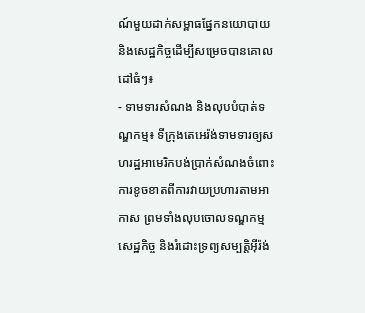ណ៍មួយដាក់សម្ពាធផ្នែកនយោបាយ និងសេដ្ឋកិច្ចដើម្បីសម្រេចបានគោលដៅធំៗ៖
- ទាមទារសំណង និងលុបបំបាត់ទណ្ឌកម្ម៖ ទីក្រុងតេអេរ៉ង់ទាមទារឲ្យសហរដ្ឋអាមេរិកបង់ប្រាក់សំណងចំពោះការខូចខាតពីការវាយប្រហារតាមអាកាស ព្រមទាំងលុបចោលទណ្ឌកម្មសេដ្ឋកិច្ច និងរំដោះទ្រព្យសម្បត្តិអ៊ីរ៉ង់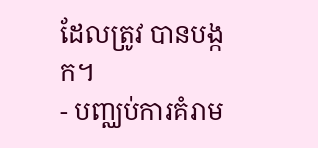ដែលត្រូវ បានបង្កក។
- បញ្ឈប់ការគំរាម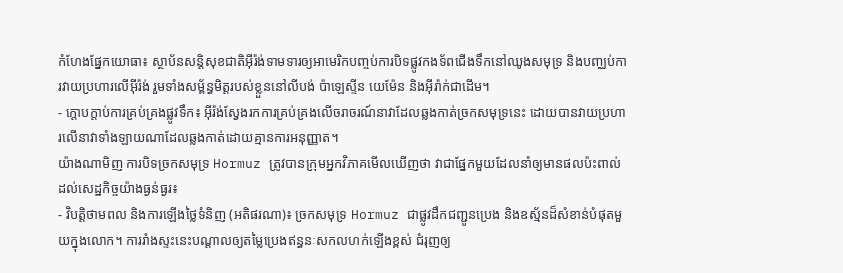កំហែងផ្នែកយោធា៖ ស្ថាប័នសន្តិសុខជាតិអ៊ីរ៉ង់ទាមទារឲ្យអាមេរិកបញ្ចប់ការបិទផ្លូវកងទ័ពជើងទឹកនៅឈូងសមុទ្រ និងបញ្ឈប់ការវាយប្រហារលើអ៊ីរ៉ង់ រួមទាំងសម្ព័ន្ធមិត្តរបស់ខ្លួននៅលីបង់ ប៉ាឡេស្ទីន យេម៉ែន និងអ៊ីរ៉ាក់ជាដើម។
- ក្តោបក្តាប់ការគ្រប់គ្រងផ្លូវទឹក៖ អ៊ីរ៉ង់ស្វែងរកការគ្រប់គ្រងលើចរាចរណ៍នាវាដែលឆ្លងកាត់ច្រកសមុទ្រនេះ ដោយបានវាយប្រហារលើនាវាទាំងឡាយណាដែលឆ្លងកាត់ដោយគ្មានការអនុញ្ញាត។
យ៉ាងណាមិញ ការបិទច្រកសមុទ្រ Hormuz ត្រូវបានក្រុមអ្នកវិភាគមើលឃើញថា វាជាផ្នែកមួយដែលនាំឲ្យមានផលប៉ះពាល់ដល់សេដ្ឋកិច្ចយ៉ាងធ្ងន់ធ្ងរ៖
- វិបត្តិថាមពល និងការឡើងថ្លៃទំនិញ (អតិផរណា)៖ ច្រកសមុទ្រ Hormuz ជាផ្លូវដឹកជញ្ជូនប្រេង និងឧស្ម័នដ៏សំខាន់បំផុតមួយក្នុងលោក។ ការរាំងស្ទះនេះបណ្តាលឲ្យតម្លៃប្រេងឥន្ធនៈសកលហក់ឡើងខ្ពស់ ជំរុញឲ្យ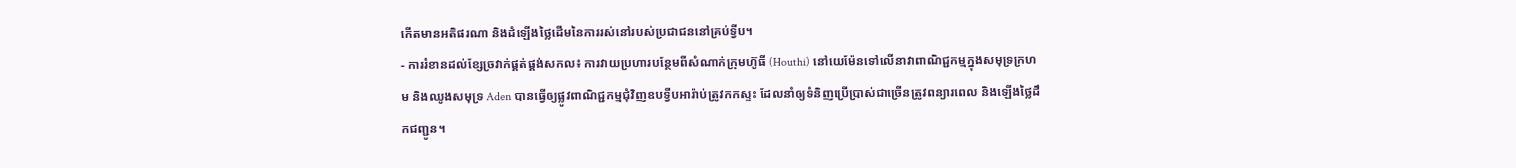កើតមានអតិផរណា និងដំឡើងថ្លៃដើមនៃការរស់នៅរបស់ប្រជាជននៅគ្រប់ទ្វីប។
- ការរំខានដល់ខ្សែច្រវាក់ផ្គត់ផ្គង់សកល៖ ការវាយប្រហារបន្ថែមពីសំណាក់ក្រុមហ៊ូធី (Houthi) នៅយេម៉ែនទៅលើនាវាពាណិជ្ជកម្មក្នុងសមុទ្រក្រហម និងឈូងសមុទ្រ Aden បានធ្វើឲ្យផ្លូវពាណិជ្ជកម្មជុំវិញឧបទ្វីបអារ៉ាប់ត្រូវកកស្ទះ ដែលនាំឲ្យទំនិញប្រើប្រាស់ជាច្រើនត្រូវពន្យារពេល និងឡើងថ្លៃដឹកជញ្ជូន។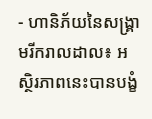- ហានិភ័យនៃសង្គ្រាមរីករាលដាល៖ អស្ថិរភាពនេះបានបង្ខំ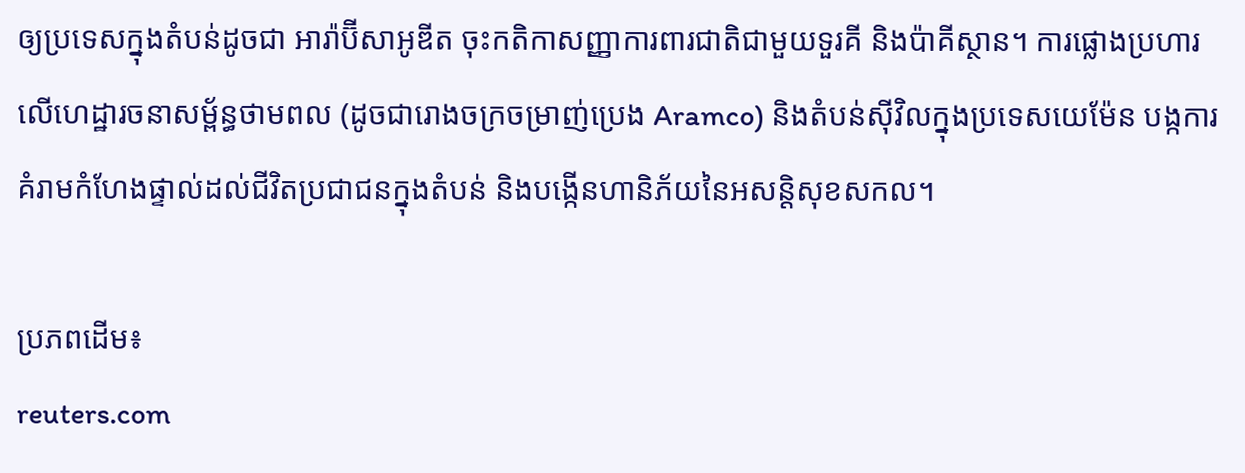ឲ្យប្រទេសក្នុងតំបន់ដូចជា អារ៉ាប៊ីសាអូឌីត ចុះកតិកាសញ្ញាការពារជាតិជាមួយទួរគី និងប៉ាគីស្ថាន។ ការផ្លោងប្រហារលើហេដ្ឋារចនាសម្ព័ន្ធថាមពល (ដូចជារោងចក្រចម្រាញ់ប្រេង Aramco) និងតំបន់ស៊ីវិលក្នុងប្រទេសយេម៉ែន បង្កការគំរាមកំហែងផ្ទាល់ដល់ជីវិតប្រជាជនក្នុងតំបន់ និងបង្កើនហានិភ័យនៃអសន្តិសុខសកល។

ប្រភពដើម៖
reuters.com